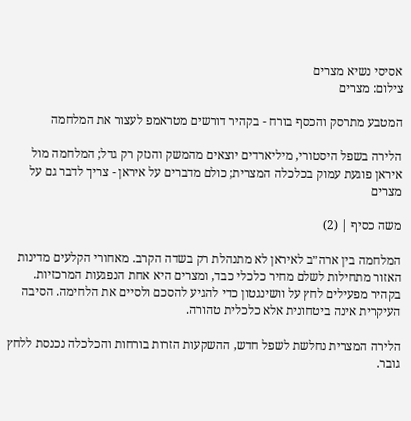אסיסי נשיא מצרים
צילום: מצרים

המטבע מתרסק והכסף בורח - בקהיר דורשים מטראמפ לעצור את המלחמה

הלירה בשפל היסטורי, מיליארדים יוצאים מהמשק והנזק רק גדל; המלחמה מול איראן פוגעת עמוק בכלכלה המצרית; כולם מדברים על איראן - צריך לדבר גם על מצרים

משה כסיף | (2)

המלחמה בין ארה״ב לאיראן לא מתנהלת רק בשדה הקרב. מאחורי הקלעים מדינות האזור מתחילות לשלם מחיר כלכלי כבד, ומצרים היא אחת הנפגעות המרכזיות. בקהיר מפעילים לחץ על וושינגטון כדי להגיע להסכם ולסיים את הלחימה. הסיבה העיקרית אינה ביטחונית אלא כלכלית טהורה.

הלירה המצרית נחלשת לשפל חדש, ההשקעות הזרות בורחות והכלכלה נכנסת ללחץ גובר.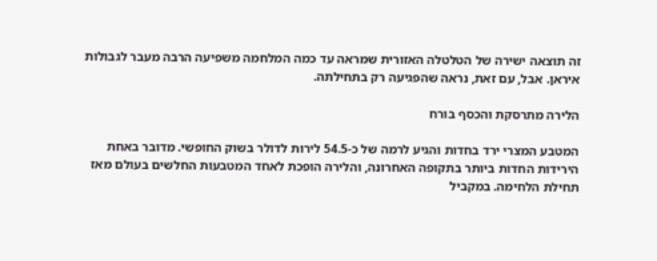זה תוצאה ישירה של הטלטלה האזורית שמראה עד כמה המלחמה משפיעה הרבה מעבר לגבולות איראן. אבל, עם זאת, נראה שהפגיעה רק בתחילתה.

הלירה מתרסקת והכסף בורח

המטבע המצרי ירד בחדות והגיע לרמה של כ-54.5 לירות לדולר בשוק החופשי. מדובר באחת הירידות החדות ביותר בתקופה האחרונה, והלירה הופכת לאחד המטבעות החלשים בעולם מאז תחילת הלחימה. במקביל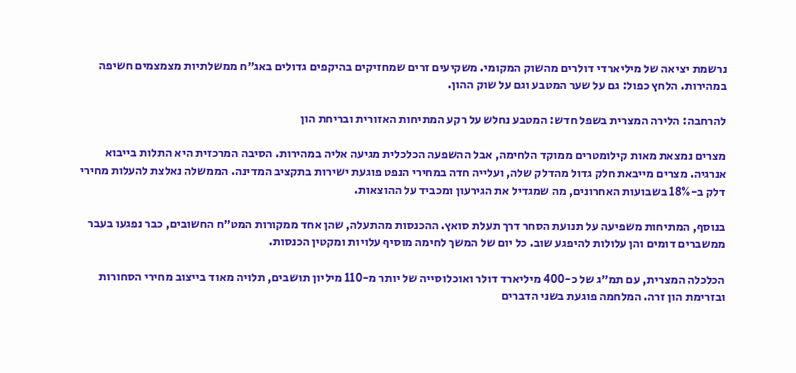נרשמת יציאה של מיליארדי דולרים מהשוק המקומי. משקיעים זרים שמחזיקים בהיקפים גדולים באג״ח ממשלתיות מצמצמים חשיפה במהירות. הלחץ כפול: גם על שער המטבע וגם על שוק ההון.

להרחבה: הלירה המצרית בשפל חדש: המטבע נחלש על רקע המתיחות האזורית ובריחת הון

מצרים נמצאת מאות קילומטרים ממוקד הלחימה, אבל ההשפעה הכלכלית מגיעה אליה במהירות. הסיבה המרכזית היא התלות בייבוא אנרגיה. מצרים מייבאת חלק גדול מהדלק שלה, ועלייה חדה במחירי הנפט פוגעת ישירות בתקציב המדינה. הממשלה נאלצת להעלות מחירי דלק ב-18% בשבועות האחרונים, מה שמגדיל את הגירעון ומכביד על ההוצאות.

בנוסף, המתיחות משפיעה על תנועת הסחר דרך תעלת סואץ. ההכנסות מהתעלה, שהן אחד ממקורות המט״ח החשובים, כבר נפגעו בעבר ממשברים דומים והן עלולות להיפגע שוב. כל יום של המשך לחימה מוסיף עלויות ומקטין הכנסות.

הכלכלה המצרית, עם תמ״ג של כ-400 מיליארד דולר ואוכלוסייה של יותר מ-110 מיליון תושבים, תלויה מאוד בייצוב מחירי הסחורות ובזרימת הון זרה. המלחמה פוגעת בשני הדברים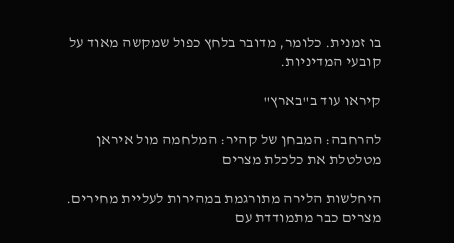בו זמנית. כלומר, מדובר בלחץ כפול שמקשה מאוד על קובעי המדיניות.

קיראו עוד ב"בארץ"

להרחבה: המבחן של קהיר: המלחמה מול איראן מטלטלת את כלכלת מצרים

היחלשות הלירה מתורגמת במהירות לעליית מחירים. מצרים כבר מתמודדת עם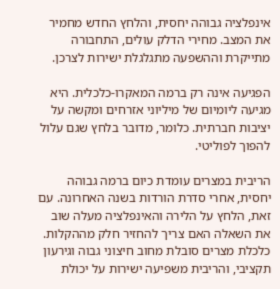אינפלציה גבוהה יחסית, והלחץ החדש מחמיר את המצב. מחירי הדלק עולים, התחבורה מתייקרת וההשפעה מתגלגלת ישירות לצרכן.

הפגיעה אינה רק ברמה המאקרו-כלכלית. היא מגיעה ליומיום של מיליוני אזרחים ומקשה על יציבות חברתית. כלומר, מדובר בלחץ שגם עלול להפוך לפוליטי.

הריבית במצרים עומדת כיום ברמה גבוהה יחסית, אחרי סדרת הורדות בשנה האחרונה. עם זאת, הלחץ על הלירה והאינפלציה מעלה שוב את השאלה האם צריך להחזיר חלק מההקלות. כלכלת מצרים סובלת מחוב חיצוני גבוה וגירעון תקציבי, והריבית משפיעה ישירות על יכולת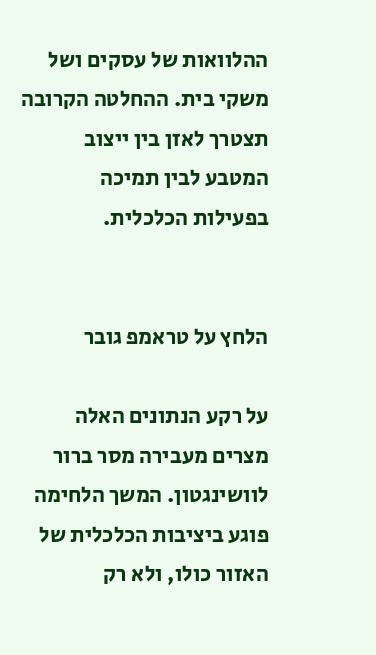ההלוואות של עסקים ושל משקי בית. ההחלטה הקרובה תצטרך לאזן בין ייצוב המטבע לבין תמיכה בפעילות הכלכלית.


הלחץ על טראמפ גובר

על רקע הנתונים האלה מצרים מעבירה מסר ברור לוושינגטון. המשך הלחימה פוגע ביציבות הכלכלית של האזור כולו, ולא רק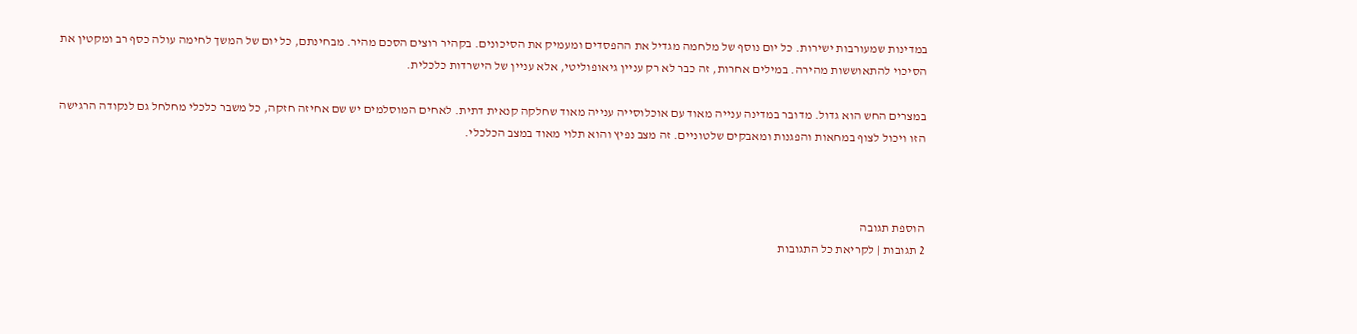במדינות שמעורבות ישירות. כל יום נוסף של מלחמה מגדיל את ההפסדים ומעמיק את הסיכונים. בקהיר רוצים הסכם מהיר. מבחינתם, כל יום של המשך לחימה עולה כסף רב ומקטין את הסיכוי להתאוששות מהירה. במילים אחרות, זה כבר לא רק עניין גיאופוליטי, אלא עניין של הישרדות כלכלית.

במצרים החש הוא גדול. מדובר במדינה ענייה מאוד עם אוכלוסייה ענייה מאוד שחלקה קנאית דתית. לאחים המוסלמים יש שם אחיזה חזקה, כל משבר כלכלי מחלחל גם לנקודה הרגישה הזו ויכול לצוף במחאות והפגנות ומאבקים שלטוניים. זה מצב נפיץ והוא תלוי מאוד במצב הכלכלי.



הוספת תגובה
2 תגובות | לקריאת כל התגובות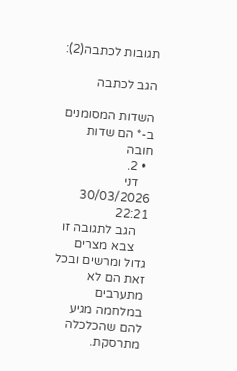תגובות לכתבה(2):

הגב לכתבה

השדות המסומנים ב-* הם שדות חובה
  • 2.
    דני 30/03/2026 22:21
    הגב לתגובה זו
    צבא מצרים גדול ומרשים ובכל זאת הם לא מתערבים במלחמה מגיע להם שהכלכלה מתרסקת.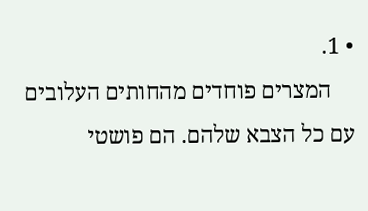• 1.
    המצרים פוחדים מהחותים העלובים עם כל הצבא שלהם. הם פושטי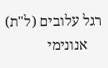רגל עלובים (ל"ת)
    אנונימי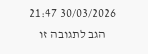30/03/2026 21:47
    הגב לתגובה זו